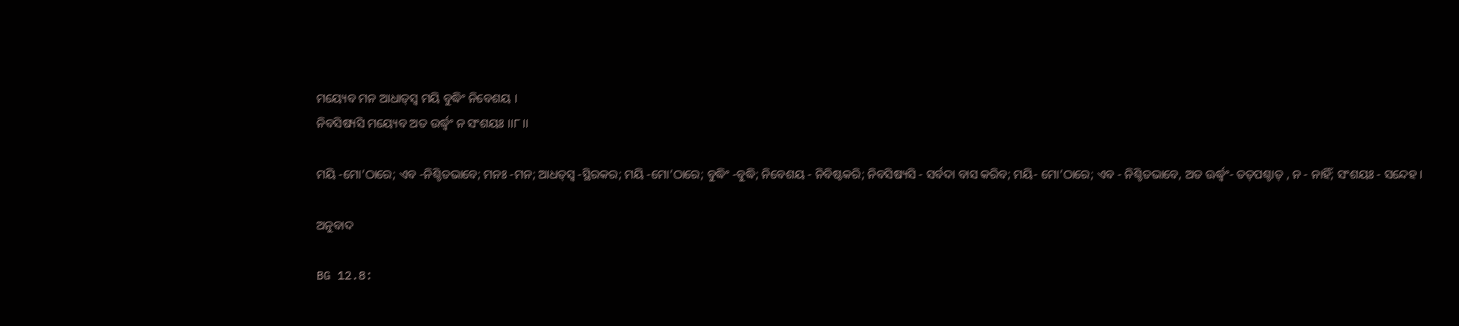ମୟ୍ୟେବ ମନ ଆଧାତ୍‌ସ୍ୱ ମୟି ବୁଦ୍ଧିଂ ନିବେଶୟ ।
ନିବସିଷ୍ୟସି ମୟ୍ୟେବ ଅତ ଉର୍ଦ୍ଧ୍ୱଂ ନ ସଂଶୟଃ ।।୮।।

ମୟି -ମୋ’ଠାରେ; ଏବ -ନିଶ୍ଚିତଭାବେ; ମନଃ -ମନ; ଆଧତ୍‌ସ୍ୱ -ସ୍ଥିରକର; ମୟି -ମୋ’ଠାରେ; ବୁଦ୍ଧିଂ -ବୁଦ୍ଧି; ନିବେଶୟ - ନିବିଷ୍ଟକରି; ନିବସିଷ୍ୟସି - ସର୍ବଦା ବାସ କରିବ; ମୟି- ମୋ’ଠାରେ; ଏବ - ନିଶ୍ଚିତଭାବେ, ଅତ ଊର୍ଦ୍ଧ୍ୱଂ- ତତ୍‌ପଶ୍ଚାତ୍ , ନ - ନାହିଁ; ସଂଶୟଃ - ସନ୍ଦେହ ।

ଅନୁବାଦ

BG 12.8: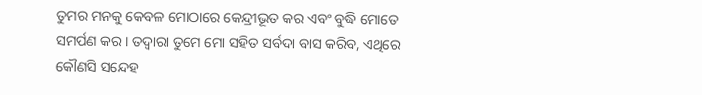ତୁମର ମନକୁ କେବଳ ମୋଠାରେ କେନ୍ଦ୍ରୀଭୂତ କର ଏବଂ ବୁଦ୍ଧି ମୋତେ ସମର୍ପଣ କର । ତଦ୍ୱାରା ତୁମେ ମୋ ସହିତ ସର୍ବଦା ବାସ କରିବ, ଏଥିରେ କୌଣସି ସନ୍ଦେହ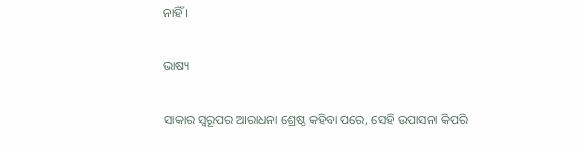ନାହିଁ ।

ଭାଷ୍ୟ

ସାକାର ସ୍ୱରୂପର ଆରାଧନା ଶ୍ରେଷ୍ଠ କହିବା ପରେ, ସେହି ଉପାସନା କିପରି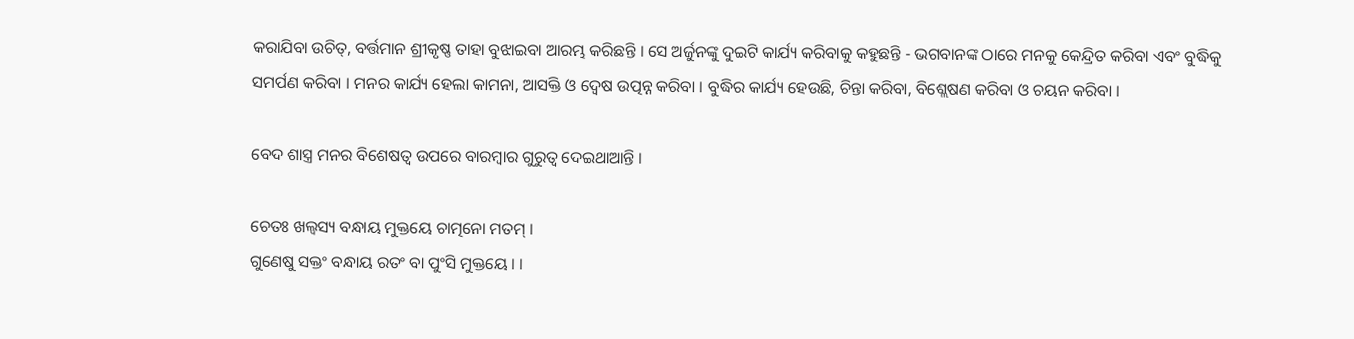କରାଯିବା ଉଚିତ୍‌, ବର୍ତ୍ତମାନ ଶ୍ରୀକୃଷ୍ଣ ତାହା ବୁଝାଇବା ଆରମ୍ଭ କରିଛନ୍ତି । ସେ ଅର୍ଜୁନଙ୍କୁ ଦୁଇଟି କାର୍ଯ୍ୟ କରିବାକୁ କହୁଛନ୍ତି - ଭଗବାନଙ୍କ ଠାରେ ମନକୁ କେନ୍ଦ୍ରିତ କରିବା ଏବଂ ବୁଦ୍ଧିକୁ ସମର୍ପଣ କରିବା । ମନର କାର୍ଯ୍ୟ ହେଲା କାମନା, ଆସକ୍ତି ଓ ଦ୍ୱେଷ ଉତ୍ପନ୍ନ କରିବା । ବୁଦ୍ଧିର କାର୍ଯ୍ୟ ହେଉଛି, ଚିନ୍ତା କରିବା, ବିଶ୍ଲେଷଣ କରିବା ଓ ଚୟନ କରିବା ।

ବେଦ ଶାସ୍ତ୍ର ମନର ବିଶେଷତ୍ୱ ଉପରେ ବାରମ୍ବାର ଗୁରୁତ୍ୱ ଦେଇଥାଆନ୍ତି ।

ଚେତଃ ଖଲ୍ୱସ୍ୟ ବନ୍ଧାୟ ମୁକ୍ତୟେ ଚାତ୍ମନୋ ମତମ୍ ।
ଗୁଣେଷୁ ସକ୍ତଂ ବନ୍ଧାୟ ରତଂ ବା ପୁଂସି ମୁକ୍ତୟେ । ।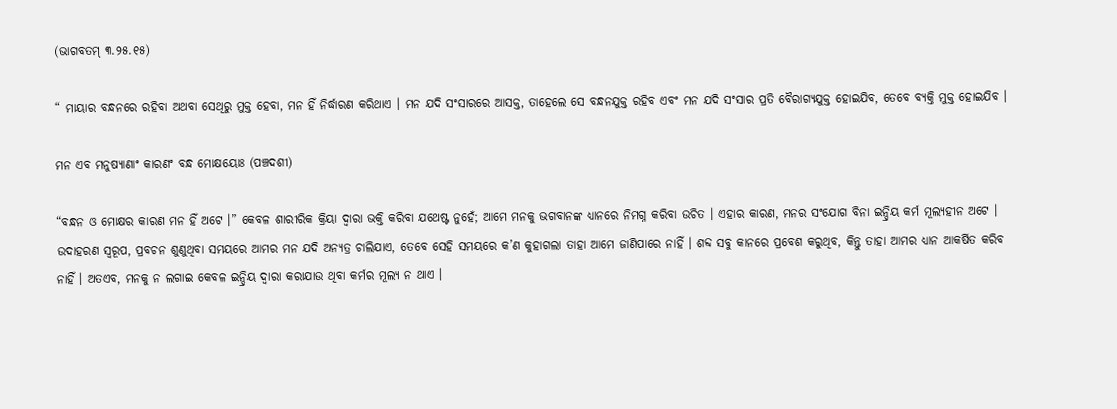(ଭାଗବତମ୍ ୩.୨୫.୧୫)

“ ମାୟାର ବନ୍ଧନରେ ରହିବା ଅଥବା ସେଥିରୁ ମୁକ୍ତ ହେବା, ମନ ହିଁ ନିର୍ଦ୍ଧାରଣ କରିଥାଏ । ମନ ଯଦି ସଂସାରରେ ଆସକ୍ତ, ତାହେଲେ ସେ ବନ୍ଧନଯୁକ୍ତ ରହିବ ଏବଂ ମନ ଯଦି ସଂସାର ପ୍ରତି ବୈରାଗ୍ୟଯୁକ୍ତ ହୋଇଯିବ, ତେବେ ବ୍ୟକ୍ତି ମୁକ୍ତ ହୋଇଯିବ ।

ମନ ଏବ ମନୁଷ୍ୟାଣାଂ କାରଣଂ ବନ୍ଧ ମୋକ୍ଷୟୋଃ (ପଞ୍ଚଦଶୀ)

“ବନ୍ଧନ ଓ ମୋକ୍ଷର କାରଣ ମନ ହିଁ ଅଟେ ।” କେବଳ ଶାରୀରିକ କ୍ରିୟା ଦ୍ୱାରା ଭକ୍ତି କରିବା ଯଥେଷ୍ଟ ନୁହେଁ; ଆମେ ମନକୁ ଭଗବାନଙ୍କ ଧ୍ୟାନରେ ନିମଗ୍ନ କରିବା ଉଚିତ । ଏହାର କାରଣ, ମନର ସଂଯୋଗ ବିନା ଇନ୍ଦ୍ରିୟ କର୍ମ ମୂଲ୍ୟହୀନ ଅଟେ । ଉଦାହରଣ ସ୍ୱରୂପ, ପ୍ରବଚନ ଶୁଣୁଥିବା ସମୟରେ ଆମର ମନ ଯଦି ଅନ୍ୟତ୍ର ଚାଲିଯାଏ, ତେବେ ସେହି ସମୟରେ କ’ଣ କୁହାଗଲା ତାହା ଆମେ ଜାଣିପାରେ ନାହିଁ । ଶବ୍ଦ ସବୁ କାନରେ ପ୍ରବେଶ କରୁଥିବ, କିନ୍ତୁ ତାହା ଆମର ଧ୍ୟାନ ଆକର୍ଷିତ କରିବ ନାହିଁ । ଅତଏବ, ମନକୁ ନ ଲଗାଇ କେବଳ ଇନ୍ଦ୍ରିୟ ଦ୍ୱାରା କରାଯାଉ ଥିବା କର୍ମର ମୂଲ୍ୟ ନ ଥାଏ ।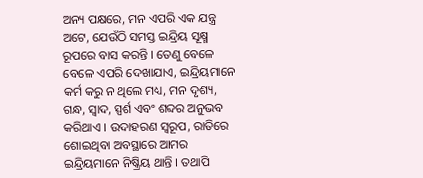ଅନ୍ୟ ପକ୍ଷରେ, ମନ ଏପରି ଏକ ଯନ୍ତ୍ର ଅଟେ, ଯେଉଁଠି ସମସ୍ତ ଇନ୍ଦ୍ରିୟ ସୂକ୍ଷ୍ମ ରୂପରେ ବାସ କରନ୍ତି । ତେଣୁ ବେଳେ ବେଳେ ଏପରି ଦେଖାଯାଏ, ଇନ୍ଦ୍ରିୟମାନେ କର୍ମ କରୁ ନ ଥିଲେ ମଧ୍ୟ, ମନ ଦୃଶ୍ୟ, ଗନ୍ଧ, ସ୍ୱାଦ, ସ୍ପର୍ଶ ଏବଂ ଶବ୍ଦର ଅନୁଭବ କରିଥାଏ । ଉଦାହରଣ ସ୍ୱରୂପ, ରାତିରେ ଶୋଇଥିବା ଅବସ୍ଥାରେ ଆମର ଇନ୍ଦ୍ରିୟମାନେ ନିଷ୍କ୍ରିୟ ଥାନ୍ତି । ତଥାପି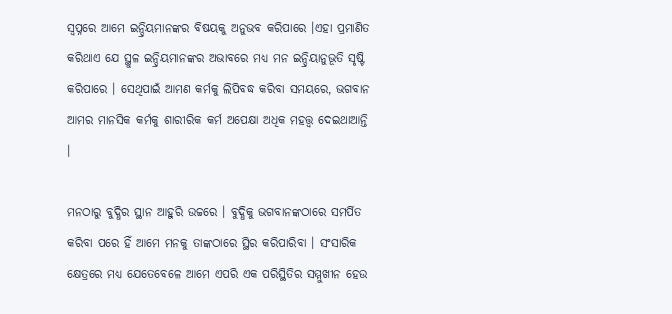ସ୍ୱପ୍ନରେ ଆମେ ଇନ୍ଦ୍ରିୟମାନଙ୍କର ବିଷୟକୁ ଅନୁଭବ କରିପାରେ ।ଏହା ପ୍ରମାଣିତ କରିଥାଏ ଯେ ସ୍ଥୁଳ ଇନ୍ଦ୍ରିୟମାନଙ୍କର ଅଭାବରେ ମଧ୍ୟ ମନ ଇନ୍ଦ୍ରିୟାନୁଭୂତି ସୃଷ୍ଟି କରିପାରେ । ସେଥିପାଇଁ ଆମଣ କର୍ମକୁ ଲିପିବଦ୍ଧ କରିବା ସମୟରେ, ଭଗବାନ ଆମର ମାନସିକ କର୍ମକୁ ଶାରୀରିକ କର୍ମ ଅପେକ୍ଷା ଅଧିକ ମହତ୍ତ୍ୱ ଦେଇଥାଆନ୍ତି ।

ମନଠାରୁ ବୁଦ୍ଧିର ସ୍ଥାନ ଆହୁରି ଉଚ୍ଚରେ । ବୁଦ୍ଧିକୁ ଭଗବାନଙ୍କଠାରେ ସମର୍ପିତ କରିବା ପରେ ହିଁ ଆମେ ମନକୁ ତାଙ୍କଠାରେ ସ୍ଥିର କରିପାରିବା । ସଂସାରିକ କ୍ଷେତ୍ରରେ ମଧ୍ୟ ଯେତେବେଳେ ଆମେ ଏପରି ଏକ ପରିସ୍ଥିତିର ସମ୍ମୁଖୀନ ହେଉ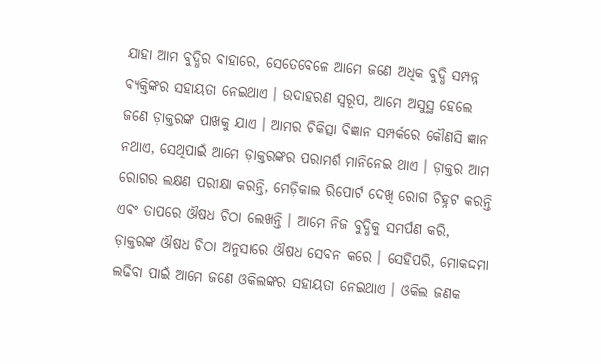ଯାହା ଆମ ବୁଦ୍ଧିର ବାହାରେ, ସେତେବେଳେ ଆମେ ଜଣେ ଅଧିକ ବୁଦ୍ଧି ସମ୍ପନ୍ନ ବ୍ୟକ୍ତିଙ୍କର ସହାୟତା ନେଇଥାଏ । ଉଦାହରଣ ସ୍ୱରୂପ, ଆମେ ଅସୁସ୍ଥ ହେଲେ ଜଣେ ଡ଼ାକ୍ତରଙ୍କ ପାଖକୁ ଯାଏ । ଆମର ଚିକିତ୍ସା ବିଜ୍ଞାନ ସମ୍ପର୍କରେ କୌଣସି ଜ୍ଞାନ ନଥାଏ, ସେଥିପାଇଁ ଆମେ ଡ଼ାକ୍ତରଙ୍କର ପରାମର୍ଶ ମାନିନେଇ ଥାଏ । ଡ଼ାକ୍ତର ଆମ ରୋଗର ଲକ୍ଷଣ ପରୀକ୍ଷା କରନ୍ତି, ମେଡ଼ିକାଲ ରିପୋର୍ଟ ଦେଖି ରୋଗ ଚିହ୍ନଟ କରନ୍ତି ଏବଂ ତାପରେ ଔଷଧ ଚିଠା ଲେଖନ୍ତି । ଆମେ ନିଜ ବୁଦ୍ଧିକୁ ସମର୍ପଣ କରି, ଡ଼ାକ୍ତରଙ୍କ ଔଷଧ ଚିଠା ଅନୁସାରେ ଔଷଧ ସେବନ କରେ । ସେହିପରି, ମୋକଦ୍ଦମା ଲଢିବା ପାଇଁ ଆମେ ଜଣେ ଓକିଲଙ୍କର ସହାୟତା ନେଇଥାଏ । ଓକିଲ ଜଣକ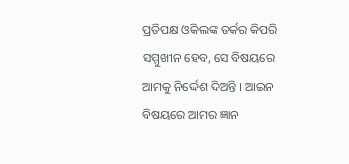ପ୍ରତିପକ୍ଷ ଓକିଲଙ୍କ ତର୍କର କିପରି ସମ୍ମୁଖୀନ ହେବ, ସେ ବିଷୟରେ ଆମକୁ ନିର୍ଦ୍ଦେଶ ଦିଅନ୍ତି । ଆଇନ ବିଷୟରେ ଆମର ଜ୍ଞାନ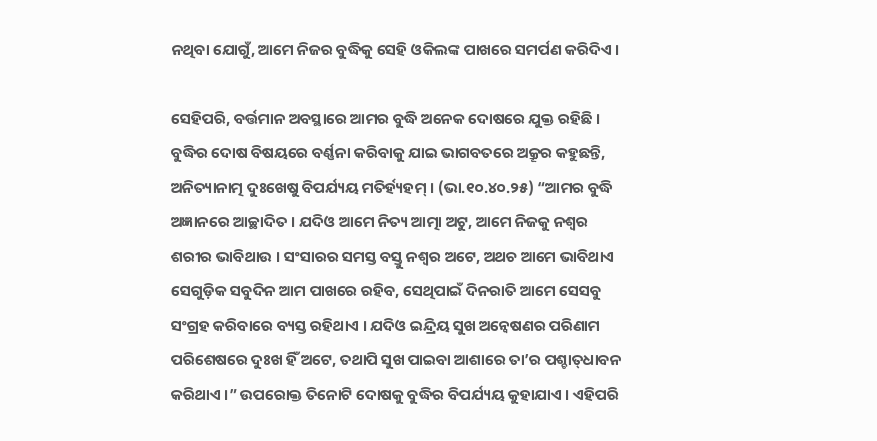ନଥିବା ଯୋଗୁଁ, ଆମେ ନିଜର ବୁଦ୍ଧିକୁ ସେହି ଓକିଲଙ୍କ ପାଖରେ ସମର୍ପଣ କରିଦିଏ ।

ସେହିପରି, ବର୍ତ୍ତମାନ ଅବସ୍ଥାରେ ଆମର ବୁଦ୍ଧି ଅନେକ ଦୋଷରେ ଯୁକ୍ତ ରହିଛି । ବୁଦ୍ଧିର ଦୋଷ ବିଷୟରେ ବର୍ଣ୍ଣନା କରିବାକୁ ଯାଇ ଭାଗବତରେ ଅକ୍ରୂର କହୁଛନ୍ତି, ଅନିତ୍ୟାନାତ୍ମ ଦୁଃଖେଷୁ ବିପର୍ଯ୍ୟୟ ମତିର୍ହ୍ୟହମ୍ । (ଭା.୧୦.୪୦.୨୫) “ଆମର ବୁଦ୍ଧି ଅଜ୍ଞାନରେ ଆଚ୍ଛାଦିତ । ଯଦିଓ ଆମେ ନିତ୍ୟ ଆତ୍ମା ଅଟୁ, ଆମେ ନିଜକୁ ନଶ୍ୱର ଶରୀର ଭାବିଥାଉ । ସଂସାରର ସମସ୍ତ ବସ୍ତୁ ନଶ୍ୱର ଅଟେ, ଅଥଚ ଆମେ ଭାବିଥାଏ ସେଗୁଡ଼ିକ ସବୁଦିନ ଆମ ପାଖରେ ରହିବ, ସେଥିପାଇଁ ଦିନରାତି ଆମେ ସେସବୁ ସଂଗ୍ରହ କରିବାରେ ବ୍ୟସ୍ତ ରହିଥାଏ । ଯଦିଓ ଇନ୍ଦ୍ରିୟ ସୁଖ ଅନ୍ୱେଷଣର ପରିଣାମ ପରିଶେଷରେ ଦୁଃଖ ହିଁ ଅଟେ, ତଥାପି ସୁଖ ପାଇବା ଆଶାରେ ତା’ର ପଶ୍ଚାତ୍‌ଧାବନ କରିଥାଏ ।” ଉପରୋକ୍ତ ତିନୋଟି ଦୋଷକୁ ବୁଦ୍ଧିର ବିପର୍ଯ୍ୟୟ କୁହାଯାଏ । ଏହିପରି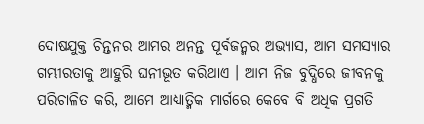ଦୋଷଯୁକ୍ତ ଚିନ୍ତନର ଆମର ଅନନ୍ତ ପୂର୍ବଜନ୍ମର ଅଭ୍ୟାସ, ଆମ ସମସ୍ୟାର ଗମ୍ଭୀରତାକୁ ଆହୁରି ଘନୀଭୂତ କରିଥାଏ । ଆମ ନିଜ ବୁଦ୍ଧିରେ ଜୀବନକୁ ପରିଚାଳିତ କରି, ଆମେ ଆଧ୍ୟାତ୍ମିକ ମାର୍ଗରେ କେବେ ବି ଅଧିକ ପ୍ରଗତି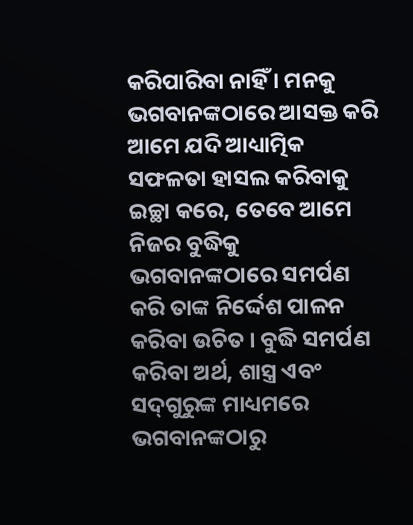କରିପାରିବା ନାହିଁ । ମନକୁ ଭଗବାନଙ୍କଠାରେ ଆସକ୍ତ କରି ଆମେ ଯଦି ଆଧ୍ୟାତ୍ମିକ ସଫଳତା ହାସଲ କରିବାକୁ ଇଚ୍ଛା କରେ, ତେବେ ଆମେ ନିଜର ବୁଦ୍ଧିକୁ ଭଗବାନଙ୍କଠାରେ ସମର୍ପଣ କରି ତାଙ୍କ ନିର୍ଦ୍ଦେଶ ପାଳନ କରିବା ଉଚିତ । ବୁଦ୍ଧି ସମର୍ପଣ କରିବା ଅର୍ଥ, ଶାସ୍ତ୍ର ଏବଂ ସଦ୍‌ଗୁରୁଙ୍କ ମାଧ୍ୟମରେ ଭଗବାନଙ୍କଠାରୁ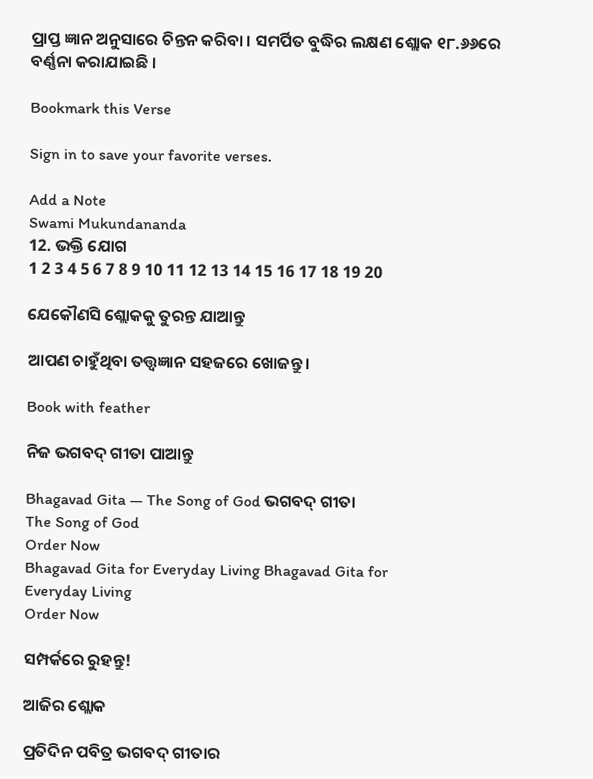ପ୍ରାପ୍ତ ଜ୍ଞାନ ଅନୁସାରେ ଚିନ୍ତନ କରିବା । ସମର୍ପିତ ବୁଦ୍ଧିର ଲକ୍ଷଣ ଶ୍ଲୋକ ୧୮.୬୬ରେ ବର୍ଣ୍ଣନା କରାଯାଇଛି ।

Bookmark this Verse

Sign in to save your favorite verses.

Add a Note
Swami Mukundananda
12. ଭକ୍ତି ଯୋଗ
1 2 3 4 5 6 7 8 9 10 11 12 13 14 15 16 17 18 19 20

ଯେକୌଣସି ଶ୍ଲୋକକୁ ତୁରନ୍ତ ଯାଆନ୍ତୁ

ଆପଣ ଚାହୁଁଥିବା ତତ୍ତ୍ୱଜ୍ଞାନ ସହଜରେ ଖୋଜନ୍ତୁ।

Book with feather

ନିଜ ଭଗବଦ୍ ଗୀତା ପାଆନ୍ତୁ

Bhagavad Gita — The Song of God ଭଗବଦ୍ ଗୀତା
The Song of God
Order Now
Bhagavad Gita for Everyday Living Bhagavad Gita for
Everyday Living
Order Now

ସମ୍ପର୍କରେ ରୁହନ୍ତୁ!

ଆଜିର ଶ୍ଲୋକ

ପ୍ରତିଦିନ ପବିତ୍ର ଭଗବଦ୍ ଗୀତାର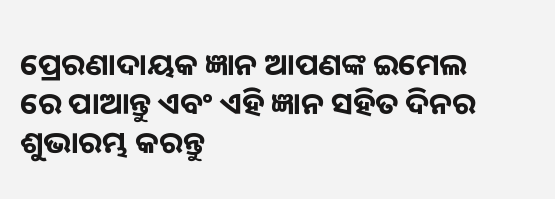ପ୍ରେରଣାଦାୟକ ଜ୍ଞାନ ଆପଣଙ୍କ ଇମେଲ ରେ ପାଆନ୍ତୁ ଏବଂ ଏହି ଜ୍ଞାନ ସହିତ ଦିନର ଶୁଭାରମ୍ଭ କରନ୍ତୁ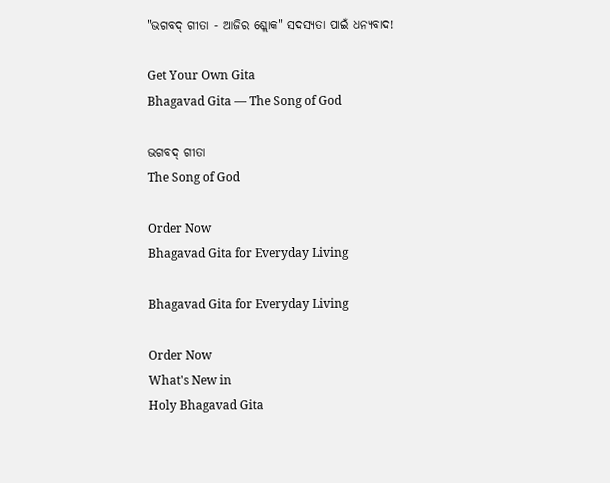"ଭଗବଦ୍ ଗୀତା - ଆଜିର ଶ୍ଲୋକ" ସଦସ୍ୟତା ପାଇଁ ଧନ୍ୟବାଦ!

Get Your Own Gita
Bhagavad Gita — The Song of God

ଭଗବଦ୍ ଗୀତା
The Song of God

Order Now
Bhagavad Gita for Everyday Living

Bhagavad Gita for Everyday Living

Order Now
What's New in
Holy Bhagavad Gita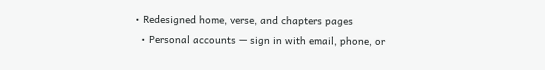• Redesigned home, verse, and chapters pages
  • Personal accounts — sign in with email, phone, or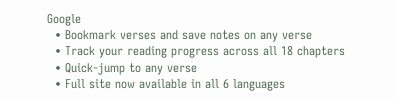Google
  • Bookmark verses and save notes on any verse
  • Track your reading progress across all 18 chapters
  • Quick-jump to any verse
  • Full site now available in all 6 languages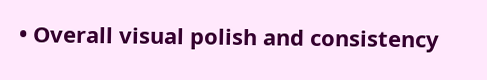• Overall visual polish and consistency